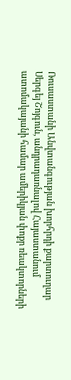Ռուսաստանի Անվտանգության խորհրդի քարտուղար Սերգեյ Շոյգուն, անդրադառնալով Հայաստանում ատոմակայանի համար ամերիկյան փոքր ռեակտորների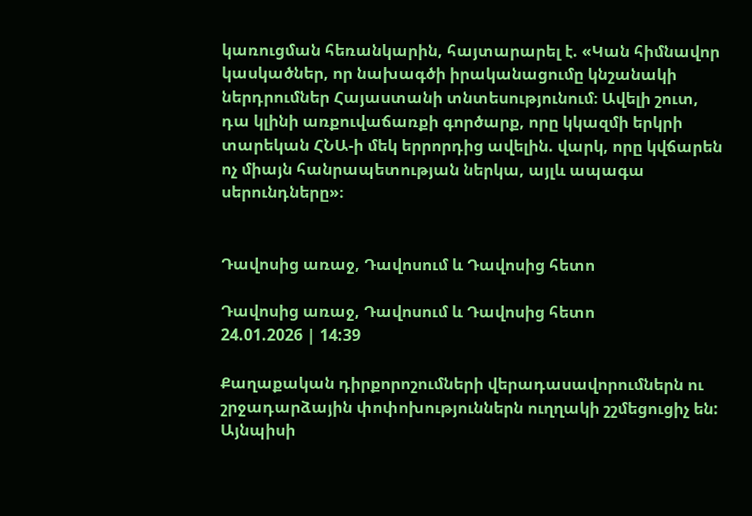կառուցման հեռանկարին, հայտարարել է. «Կան հիմնավոր կասկածներ, որ նախագծի իրականացումը կնշանակի ներդրումներ Հայաստանի տնտեսությունում։ Ավելի շուտ, դա կլինի առքուվաճառքի գործարք, որը կկազմի երկրի տարեկան ՀՆԱ-ի մեկ երրորդից ավելին. վարկ, որը կվճարեն ոչ միայն հանրապետության ներկա, այլև ապագա սերունդները»։


Դավոսից առաջ, Դավոսում և Դավոսից հետո

Դավոսից առաջ, Դավոսում և Դավոսից հետո
24.01.2026 | 14:39

Քաղաքական դիրքորոշումների վերադասավորումներն ու շրջադարձային փոփոխություններն ուղղակի շշմեցուցիչ են: Այնպիսի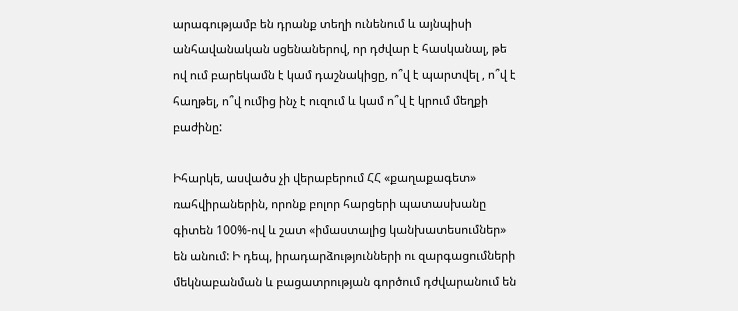արագությամբ են դրանք տեղի ունենում և այնպիսի անհավանական սցենաներով, որ դժվար է հասկանալ, թե ով ում բարեկամն է կամ դաշնակիցը, ո՞վ է պարտվել , ո՞վ է հաղթել, ո՞վ ումից ինչ է ուզում և կամ ո՞վ է կրում մեղքի բաժինը:

Իհարկե, ասվածս չի վերաբերում ՀՀ «քաղաքագետ» ռահվիրաներին, որոնք բոլոր հարցերի պատասխանը գիտեն 100%-ով և շատ «իմաստալից կանխատեսումներ» են անում: Ի դեպ, իրադարձությունների ու զարգացումների մեկնաբանման և բացատրության գործում դժվարանում են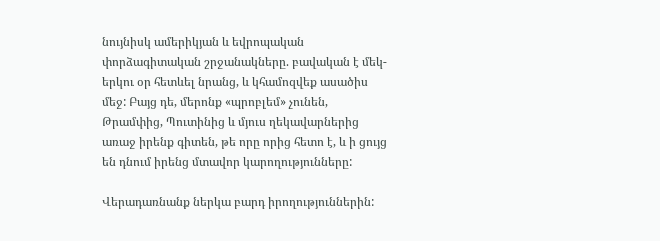նույնիսկ ամերիկյան և եվրոպական փորձագիտական շրջանակները. բավական է մեկ-երկու օր հետևել նրանց, և կհամոզվեք ասածիս մեջ: Բայց դե, մերոնք «պրոբլեմ» չունեն, Թրամփից, Պուտինից և մյուս ղեկավարներից առաջ իրենք գիտեն, թե որը որից հետո է, և ի ցույց են դնում իրենց մտավոր կարողությունները:

Վերադառնանք ներկա բարդ իրողություններին: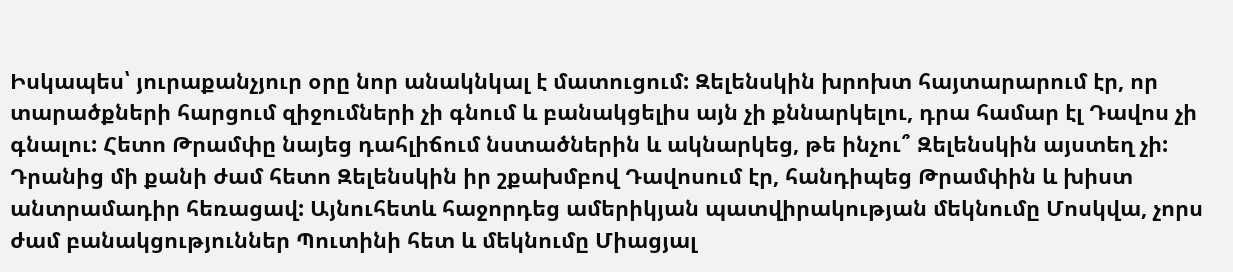Իսկապես՝ յուրաքանչյուր օրը նոր անակնկալ է մատուցում: Զելենսկին խրոխտ հայտարարում էր, որ տարածքների հարցում զիջումների չի գնում և բանակցելիս այն չի քննարկելու, դրա համար էլ Դավոս չի գնալու: Հետո Թրամփը նայեց դահլիճում նստածներին և ակնարկեց, թե ինչու՞ Զելենսկին այստեղ չի: Դրանից մի քանի ժամ հետո Զելենսկին իր շքախմբով Դավոսում էր, հանդիպեց Թրամփին և խիստ անտրամադիր հեռացավ: Այնուհետև հաջորդեց ամերիկյան պատվիրակության մեկնումը Մոսկվա, չորս ժամ բանակցություններ Պուտինի հետ և մեկնումը Միացյալ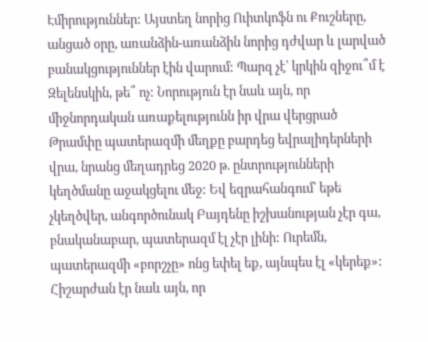Էմիրություններ: Այստեղ նորից Ուիտկոֆն ու Քուշները, անցած օրը, առանձին-առանձին նորից դժվար և լարված բանակցություններ էին վարում: Պարզ չէ՝ կրկին զիջու՞մ է Զելենսկին, թե՞ ոչ: Նորություն էր նաև այն, որ միջնորդական առաքելությունն իր վրա վերցրած Թրամփը պատերազմի մեղքը բարդեց եվրալիդերների վրա, նրանց մեղադրեց 2020 թ. ընտրությունների կեղծմանը աջակցելու մեջ: Եվ եզրահանգում՝ եթե չկեղծվեր, անգործունակ Բայդենը իշխանության չէր գա, բնականաբար, պատերազմ էլ չէր լինի: Ուրեմն, պատերազմի «բորշչը» ոնց եփել եք, այնպես էլ «կերեք»: Հիշարժան էր նաև այն, որ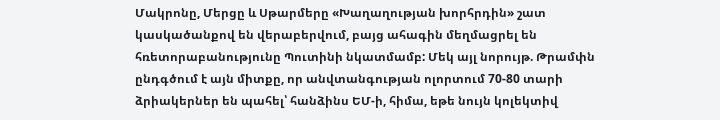Մակրոնը, Մերցը և Սթարմերը «Խաղաղության խորհրդին» շատ կասկածանքով են վերաբերվում, բայց ահագին մեղմացրել են հռետորաբանությունը Պուտինի նկատմամբ: Մեկ այլ նորույթ. Թրամփն ընդգծում է այն միտքը, որ անվտանգության ոլորտում 70-80 տարի ձրիակերներ են պահել՝ հանձինս ԵՄ-ի, հիմա, եթե նույն կոլեկտիվ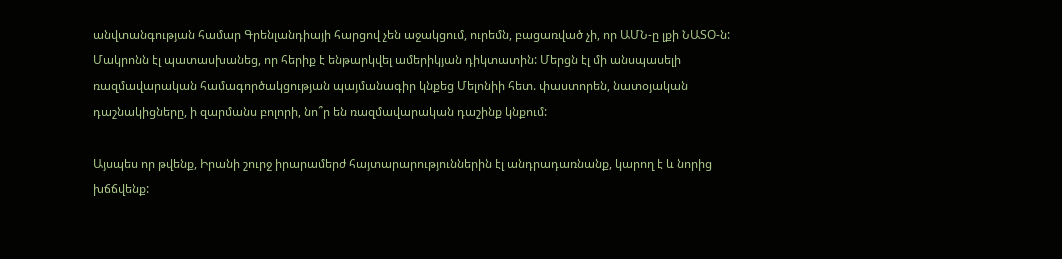անվտանգության համար Գրենլանդիայի հարցով չեն աջակցում, ուրեմն, բացառված չի, որ ԱՄՆ-ը լքի ՆԱՏՕ-ն: Մակրոնն էլ պատասխանեց, որ հերիք է ենթարկվել ամերիկյան դիկտատին: Մերցն էլ մի անսպասելի ռազմավարական համագործակցության պայմանագիր կնքեց Մելոնիի հետ. փաստորեն, նատօյական դաշնակիցները, ի զարմանս բոլորի, նո՞ր են ռազմավարական դաշինք կնքում:

Այսպես որ թվենք, Իրանի շուրջ իրարամերժ հայտարարություններին էլ անդրադառնանք, կարող է և նորից խճճվենք: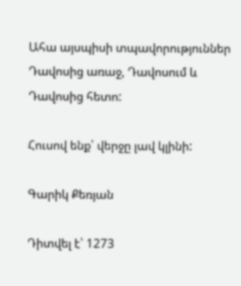Ահա այսպիսի տպավորություններ Դավոսից առաջ, Դավոսում և Դավոսից հետո:

Հուսով ենք՝ վերջը լավ կլինի:

Գարիկ Քեռյան

Դիտվել է՝ 1273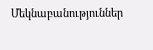Մեկնաբանություններ